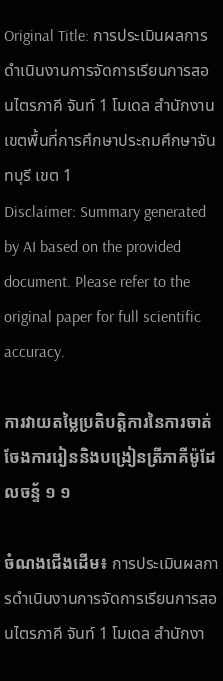Original Title: การประเมินผลการดำเนินงานการจัดการเรียนการสอนไตรภาคี จันท์ 1 โมเดล สำนักงานเขตพื้นที่การศึกษาประถมศึกษาจันทบุรี เขต 1
Disclaimer: Summary generated by AI based on the provided document. Please refer to the original paper for full scientific accuracy.

ការវាយតម្លៃប្រតិបត្តិការនៃការចាត់ចែងការរៀននិងបង្រៀនត្រីភាគីម៉ូដែលចន្ទ័ ១ ១

ចំណងជើងដើម៖ การประเมินผลการดำเนินงานการจัดการเรียนการสอนไตรภาคี จันท์ 1 โมเดล สำนักงา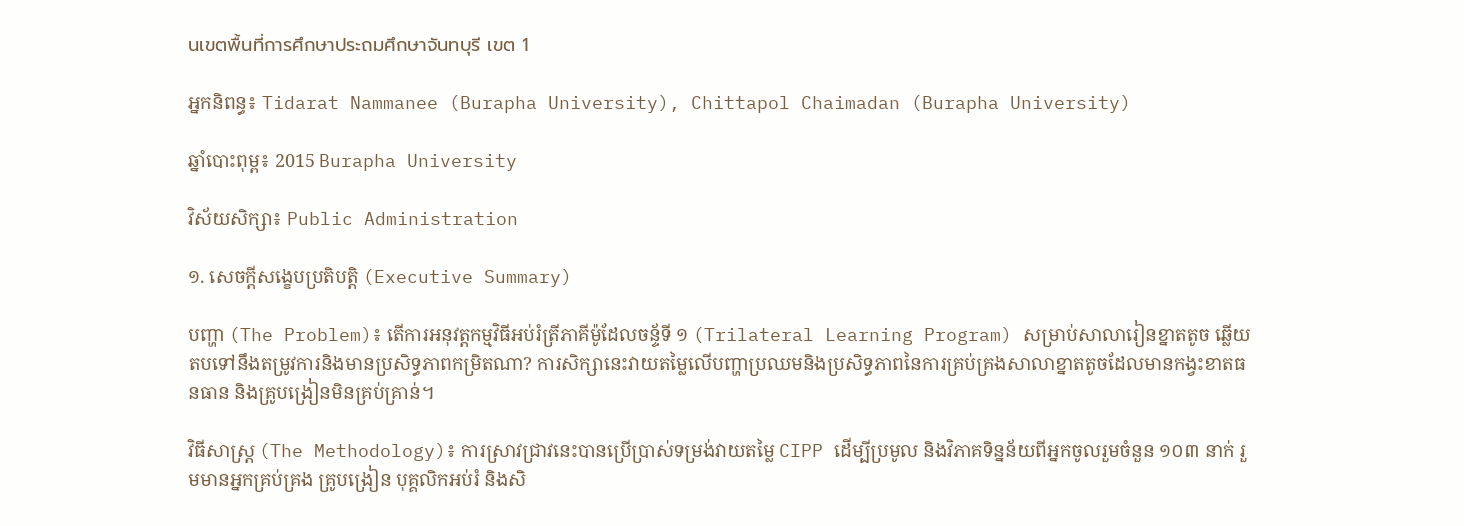นเขตพื้นที่การศึกษาประถมศึกษาจันทบุรี เขต 1

អ្នកនិពន្ធ៖ Tidarat Nammanee (Burapha University), Chittapol Chaimadan (Burapha University)

ឆ្នាំបោះពុម្ព៖ 2015 Burapha University

វិស័យសិក្សា៖ Public Administration

១. សេចក្តីសង្ខេបប្រតិបត្តិ (Executive Summary)

បញ្ហា (The Problem)៖ តើការអនុវត្តកម្មវិធីអប់រំត្រីភាគីម៉ូដែលចន្ទ័ទី ១ (Trilateral Learning Program) សម្រាប់សាលារៀនខ្នាតតូច ឆ្លើយតបទៅនឹងតម្រូវការនិងមានប្រសិទ្ធភាពកម្រិតណា? ការសិក្សានេះវាយតម្លៃលើបញ្ហាប្រឈមនិងប្រសិទ្ធភាពនៃការគ្រប់គ្រងសាលាខ្នាតតូចដែលមានកង្វះខាតធនធាន និងគ្រូបង្រៀនមិនគ្រប់គ្រាន់។

វិធីសាស្ត្រ (The Methodology)៖ ការស្រាវជ្រាវនេះបានប្រើប្រាស់ទម្រង់វាយតម្លៃ CIPP ដើម្បីប្រមូល និងវិភាគទិន្នន័យពីអ្នកចូលរួមចំនួន ១០៣ នាក់ រួមមានអ្នកគ្រប់គ្រង គ្រូបង្រៀន បុគ្គលិកអប់រំ និងសិ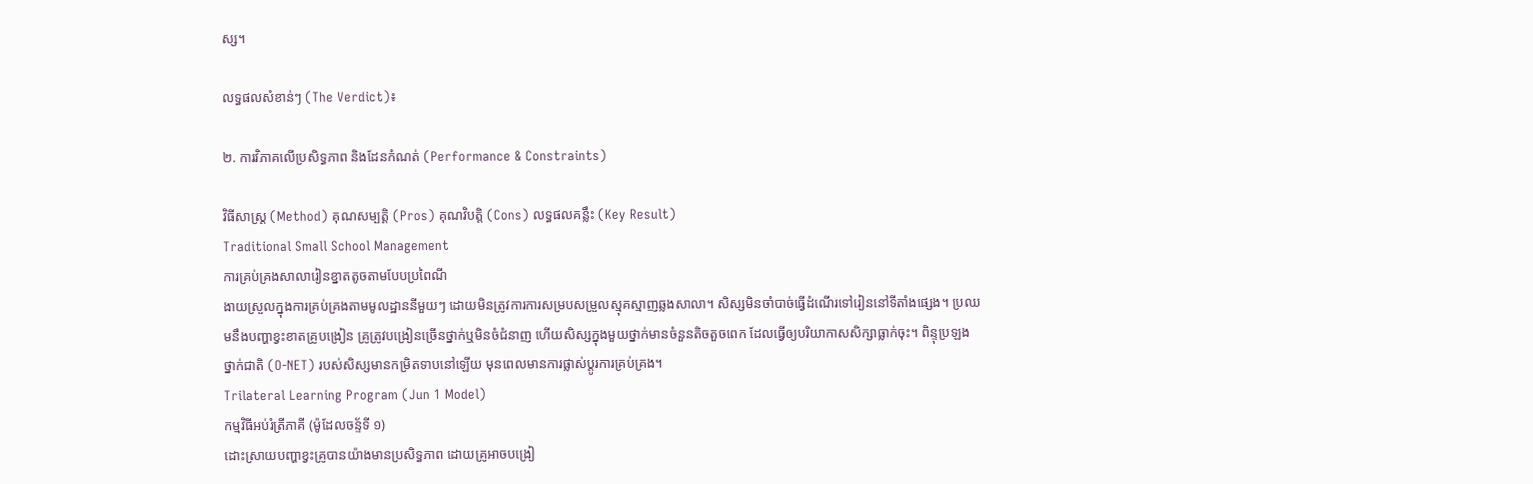ស្ស។

លទ្ធផលសំខាន់ៗ (The Verdict)៖

២. ការវិភាគលើប្រសិទ្ធភាព និងដែនកំណត់ (Performance & Constraints)

វិធីសាស្ត្រ (Method) គុណសម្បត្តិ (Pros) គុណវិបត្តិ (Cons) លទ្ធផលគន្លឹះ (Key Result)
Traditional Small School Management
ការគ្រប់គ្រងសាលារៀនខ្នាតតូចតាមបែបប្រពៃណី
ងាយស្រួលក្នុងការគ្រប់គ្រងតាមមូលដ្ឋាននីមួយៗ ដោយមិនត្រូវការការសម្របសម្រួលស្មុគស្មាញឆ្លងសាលា។ សិស្សមិនចាំបាច់ធ្វើដំណើរទៅរៀននៅទីតាំងផ្សេង។ ប្រឈមនឹងបញ្ហាខ្វះខាតគ្រូបង្រៀន គ្រូត្រូវបង្រៀនច្រើនថ្នាក់ឬមិនចំជំនាញ ហើយសិស្សក្នុងមួយថ្នាក់មានចំនួនតិចតួចពេក ដែលធ្វើឲ្យបរិយាកាសសិក្សាធ្លាក់ចុះ។ ពិន្ទុប្រឡងថ្នាក់ជាតិ (O-NET) របស់សិស្សមានកម្រិតទាបនៅឡើយ មុនពេលមានការផ្លាស់ប្តូរការគ្រប់គ្រង។
Trilateral Learning Program (Jun 1 Model)
កម្មវិធីអប់រំត្រីភាគី (ម៉ូដែលចន្ទ័ទី ១)
ដោះស្រាយបញ្ហាខ្វះគ្រូបានយ៉ាងមានប្រសិទ្ធភាព ដោយគ្រូអាចបង្រៀ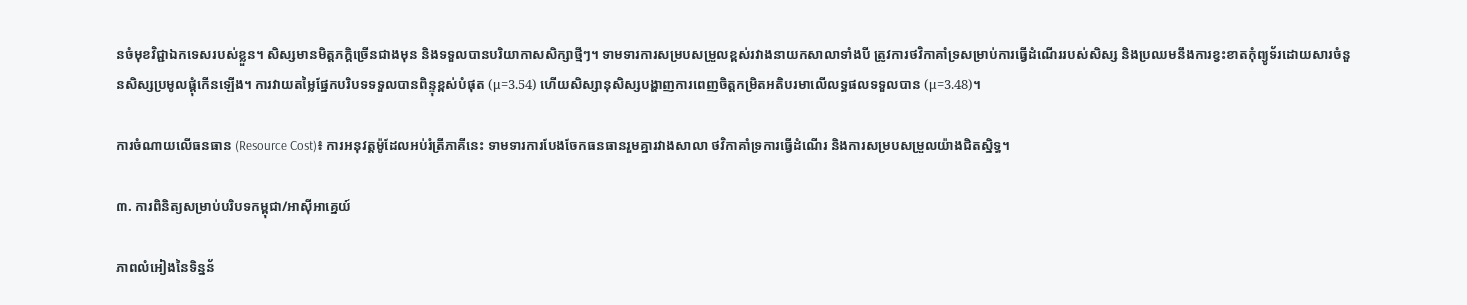នចំមុខវិជ្ជាឯកទេសរបស់ខ្លួន។ សិស្សមានមិត្តភក្តិច្រើនជាងមុន និងទទួលបានបរិយាកាសសិក្សាថ្មីៗ។ ទាមទារការសម្របសម្រួលខ្ពស់រវាងនាយកសាលាទាំងបី ត្រូវការថវិកាគាំទ្រសម្រាប់ការធ្វើដំណើររបស់សិស្ស និងប្រឈមនឹងការខ្វះខាតកុំព្យូទ័រដោយសារចំនួនសិស្សប្រមូលផ្តុំកើនឡើង។ ការវាយតម្លៃផ្នែកបរិបទទទួលបានពិន្ទុខ្ពស់បំផុត (μ=3.54) ហើយសិស្សានុសិស្សបង្ហាញការពេញចិត្តកម្រិតអតិបរមាលើលទ្ធផលទទួលបាន (μ=3.48)។

ការចំណាយលើធនធាន (Resource Cost)៖ ការអនុវត្តម៉ូដែលអប់រំត្រីភាគីនេះ ទាមទារការបែងចែកធនធានរួមគ្នារវាងសាលា ថវិកាគាំទ្រការធ្វើដំណើរ និងការសម្របសម្រួលយ៉ាងជិតស្និទ្ធ។

៣. ការពិនិត្យសម្រាប់បរិបទកម្ពុជា/អាស៊ីអាគ្នេយ៍

ភាពលំអៀងនៃទិន្នន័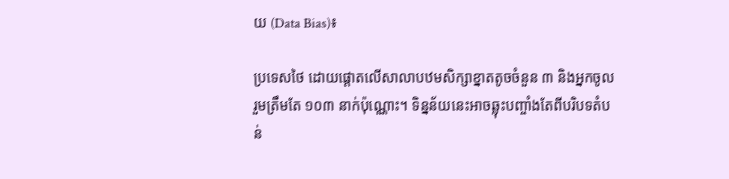យ (Data Bias)៖

ប្រទេសថៃ ដោយផ្តោតលើសាលាបឋមសិក្សាខ្នាតតូចចំនួន ៣ និងអ្នកចូលរួមត្រឹមតែ ១០៣ នាក់ប៉ុណ្ណោះ។ ទិន្នន័យនេះអាចឆ្លុះបញ្ចាំងតែពីបរិបទតំបន់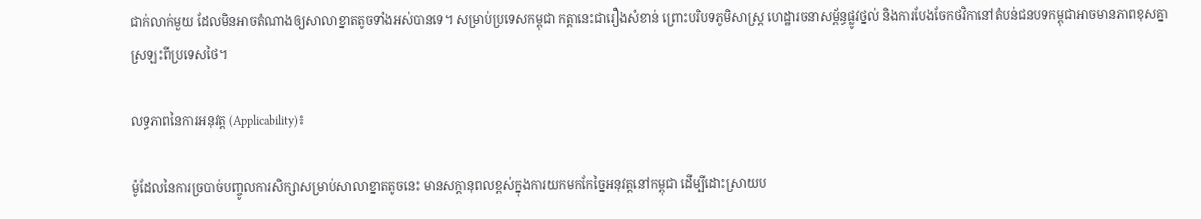ជាក់លាក់មួយ ដែលមិនអាចតំណាងឲ្យសាលាខ្នាតតូចទាំងអស់បានទេ។ សម្រាប់ប្រទេសកម្ពុជា កត្តានេះជារឿងសំខាន់ ព្រោះបរិបទភូមិសាស្ត្រ ហេដ្ឋារចនាសម្ព័ន្ធផ្លូវថ្នល់ និងការបែងចែកថវិកានៅតំបន់ជនបទកម្ពុជាអាចមានភាពខុសគ្នាស្រឡះពីប្រទេសថៃ។

លទ្ធភាពនៃការអនុវត្ត (Applicability)៖

ម៉ូដែលនៃការច្របាច់បញ្ចូលការសិក្សាសម្រាប់សាលាខ្នាតតូចនេះ មានសក្តានុពលខ្ពស់ក្នុងការយកមកកែច្នៃអនុវត្តនៅកម្ពុជា ដើម្បីដោះស្រាយប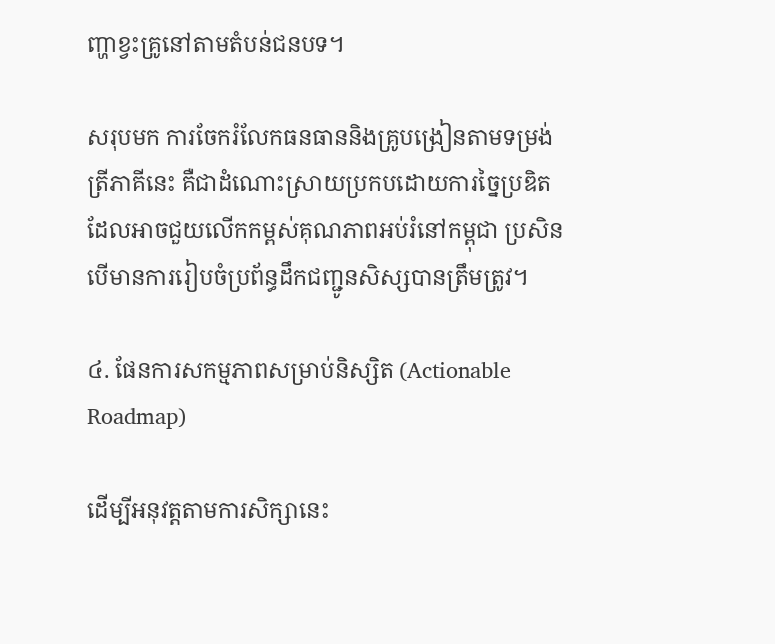ញ្ហាខ្វះគ្រូនៅតាមតំបន់ជនបទ។

សរុបមក ការចែករំលែកធនធាននិងគ្រូបង្រៀនតាមទម្រង់ត្រីភាគីនេះ គឺជាដំណោះស្រាយប្រកបដោយការច្នៃប្រឌិត ដែលអាចជួយលើកកម្ពស់គុណភាពអប់រំនៅកម្ពុជា ប្រសិនបើមានការរៀបចំប្រព័ន្ធដឹកជញ្ជូនសិស្សបានត្រឹមត្រូវ។

៤. ផែនការសកម្មភាពសម្រាប់និស្សិត (Actionable Roadmap)

ដើម្បីអនុវត្តតាមការសិក្សានេះ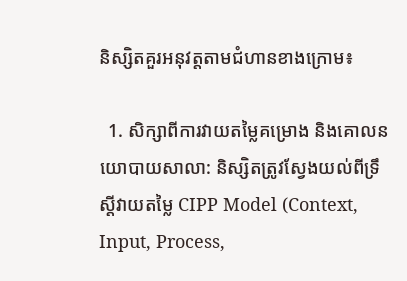និស្សិតគួរអនុវត្តតាមជំហានខាងក្រោម៖

  1. សិក្សាពីការវាយតម្លៃគម្រោង និងគោលនយោបាយសាលា: និស្សិតត្រូវស្វែងយល់ពីទ្រឹស្តីវាយតម្លៃ CIPP Model (Context, Input, Process,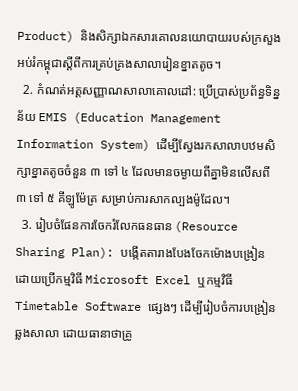Product) និងសិក្សាឯកសារគោលនយោបាយរបស់ក្រសួងអប់រំកម្ពុជាស្តីពីការគ្រប់គ្រងសាលារៀនខ្នាតតូច។
  2. កំណត់អត្តសញ្ញាណសាលាគោលដៅ: ប្រើប្រាស់ប្រព័ន្ធទិន្នន័យ EMIS (Education Management Information System) ដើម្បីស្វែងរកសាលាបឋមសិក្សាខ្នាតតូចចំនួន ៣ ទៅ ៤ ដែលមានចម្ងាយពីគ្នាមិនលើសពី ៣ ទៅ ៥ គីឡូម៉ែត្រ សម្រាប់ការសាកល្បងម៉ូដែល។
  3. រៀបចំផែនការចែករំលែកធនធាន (Resource Sharing Plan): បង្កើតតារាងបែងចែកម៉ោងបង្រៀន ដោយប្រើកម្មវិធី Microsoft Excel ឬកម្មវិធី Timetable Software ផ្សេងៗ ដើម្បីរៀបចំការបង្រៀនឆ្លងសាលា ដោយធានាថាគ្រូ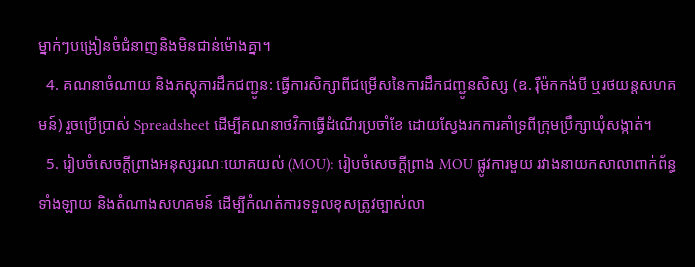ម្នាក់ៗបង្រៀនចំជំនាញនិងមិនជាន់ម៉ោងគ្នា។
  4. គណនាចំណាយ និងភស្តុភារដឹកជញ្ជូន: ធ្វើការសិក្សាពីជម្រើសនៃការដឹកជញ្ជូនសិស្ស (ឧ. រ៉ឺម៉កកង់បី ឬរថយន្តសហគមន៍) រួចប្រើប្រាស់ Spreadsheet ដើម្បីគណនាថវិកាធ្វើដំណើរប្រចាំខែ ដោយស្វែងរកការគាំទ្រពីក្រុមប្រឹក្សាឃុំសង្កាត់។
  5. រៀបចំសេចក្តីព្រាងអនុស្សរណៈយោគយល់ (MOU): រៀបចំសេចក្តីព្រាង MOU ផ្លូវការមួយ រវាងនាយកសាលាពាក់ព័ន្ធទាំងឡាយ និងតំណាងសហគមន៍ ដើម្បីកំណត់ការទទួលខុសត្រូវច្បាស់លា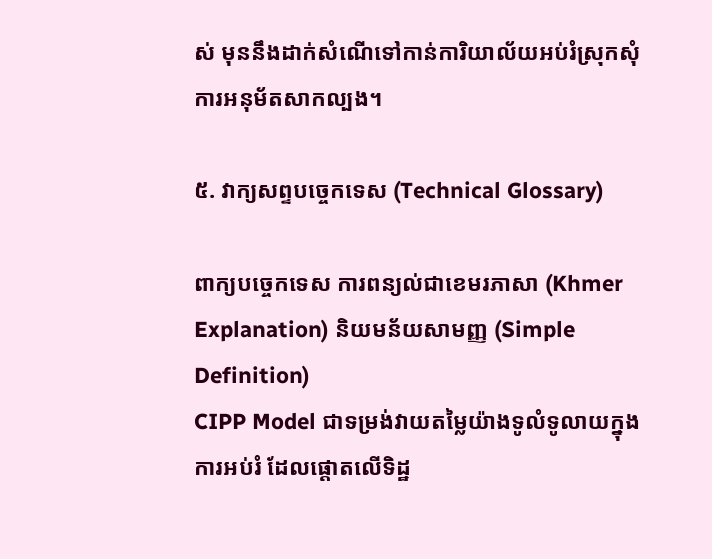ស់ មុននឹងដាក់សំណើទៅកាន់ការិយាល័យអប់រំស្រុកសុំការអនុម័តសាកល្បង។

៥. វាក្យសព្ទបច្ចេកទេស (Technical Glossary)

ពាក្យបច្ចេកទេស ការពន្យល់ជាខេមរភាសា (Khmer Explanation) និយមន័យសាមញ្ញ (Simple Definition)
CIPP Model ជាទម្រង់វាយតម្លៃយ៉ាងទូលំទូលាយក្នុងការអប់រំ ដែលផ្តោតលើទិដ្ឋ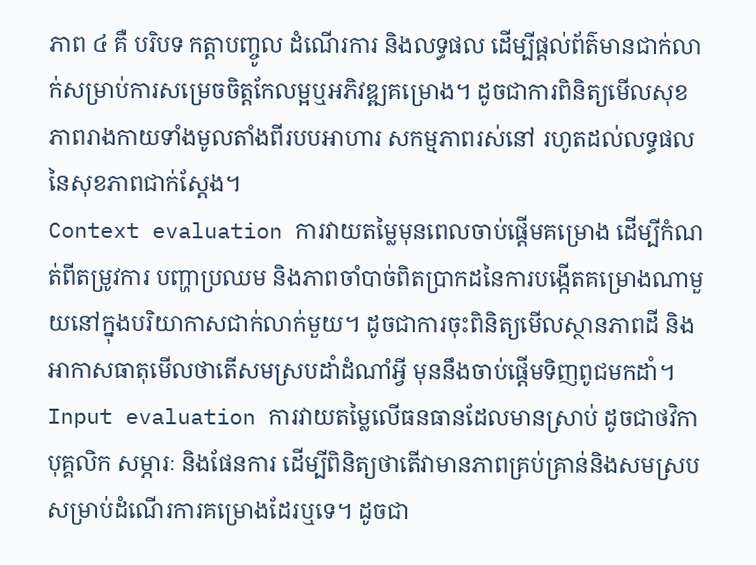ភាព ៤ គឺ បរិបទ កត្តាបញ្ចូល ដំណើរការ និងលទ្ធផល ដើម្បីផ្តល់ព័ត៌មានជាក់លាក់សម្រាប់ការសម្រេចចិត្តកែលម្អឬអភិវឌ្ឍគម្រោង។ ដូចជាការពិនិត្យមើលសុខភាពរាងកាយទាំងមូលតាំងពីរបបអាហារ សកម្មភាពរស់នៅ រហូតដល់លទ្ធផលនៃសុខភាពជាក់ស្តែង។
Context evaluation ការវាយតម្លៃមុនពេលចាប់ផ្តើមគម្រោង ដើម្បីកំណត់ពីតម្រូវការ បញ្ហាប្រឈម និងភាពចាំបាច់ពិតប្រាកដនៃការបង្កើតគម្រោងណាមួយនៅក្នុងបរិយាកាសជាក់លាក់មួយ។ ដូចជាការចុះពិនិត្យមើលស្ថានភាពដី និងអាកាសធាតុមើលថាតើសមស្របដាំដំណាំអ្វី មុននឹងចាប់ផ្តើមទិញពូជមកដាំ។
Input evaluation ការវាយតម្លៃលើធនធានដែលមានស្រាប់ ដូចជាថវិកា បុគ្គលិក សម្ភារៈ និងផែនការ ដើម្បីពិនិត្យថាតើវាមានភាពគ្រប់គ្រាន់និងសមស្របសម្រាប់ដំណើរការគម្រោងដែរឬទេ។ ដូចជា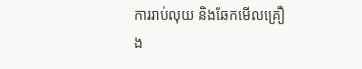ការរាប់លុយ និងឆែកមើលគ្រឿង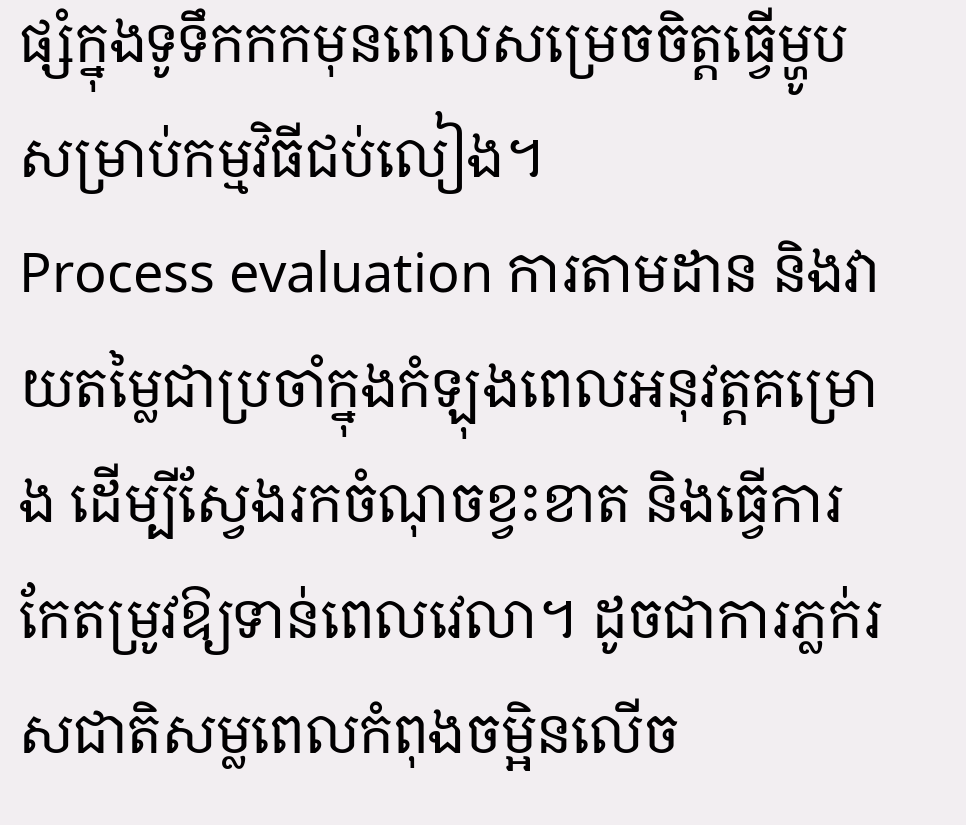ផ្សំក្នុងទូទឹកកកមុនពេលសម្រេចចិត្តធ្វើម្ហូបសម្រាប់កម្មវិធីជប់លៀង។
Process evaluation ការតាមដាន និងវាយតម្លៃជាប្រចាំក្នុងកំឡុងពេលអនុវត្តគម្រោង ដើម្បីស្វែងរកចំណុចខ្វះខាត និងធ្វើការកែតម្រូវឱ្យទាន់ពេលវេលា។ ដូចជាការភ្លក់រសជាតិសម្លពេលកំពុងចម្អិនលើច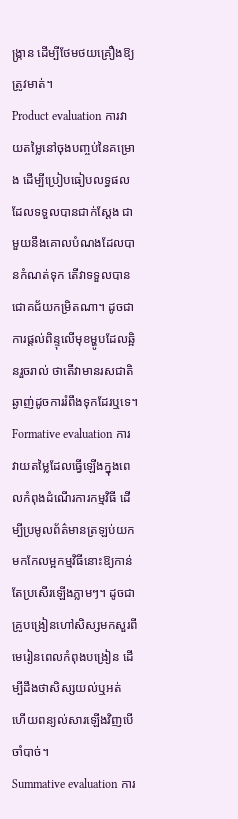ង្ក្រាន ដើម្បីថែមថយគ្រឿងឱ្យត្រូវមាត់។
Product evaluation ការវាយតម្លៃនៅចុងបញ្ចប់នៃគម្រោង ដើម្បីប្រៀបធៀបលទ្ធផលដែលទទួលបានជាក់ស្តែង ជាមួយនឹងគោលបំណងដែលបានកំណត់ទុក តើវាទទួលបានជោគជ័យកម្រិតណា។ ដូចជាការផ្តល់ពិន្ទុលើមុខម្ហូបដែលឆ្អិនរួចរាល់ ថាតើវាមានរសជាតិឆ្ងាញ់ដូចការរំពឹងទុកដែរឬទេ។
Formative evaluation ការវាយតម្លៃដែលធ្វើឡើងក្នុងពេលកំពុងដំណើរការកម្មវិធី ដើម្បីប្រមូលព័ត៌មានត្រឡប់យកមកកែលម្អកម្មវិធីនោះឱ្យកាន់តែប្រសើរឡើងភ្លាមៗ។ ដូចជាគ្រូបង្រៀនហៅសិស្សមកសួរពីមេរៀនពេលកំពុងបង្រៀន ដើម្បីដឹងថាសិស្សយល់ឬអត់ ហើយពន្យល់សារឡើងវិញបើចាំបាច់។
Summative evaluation ការ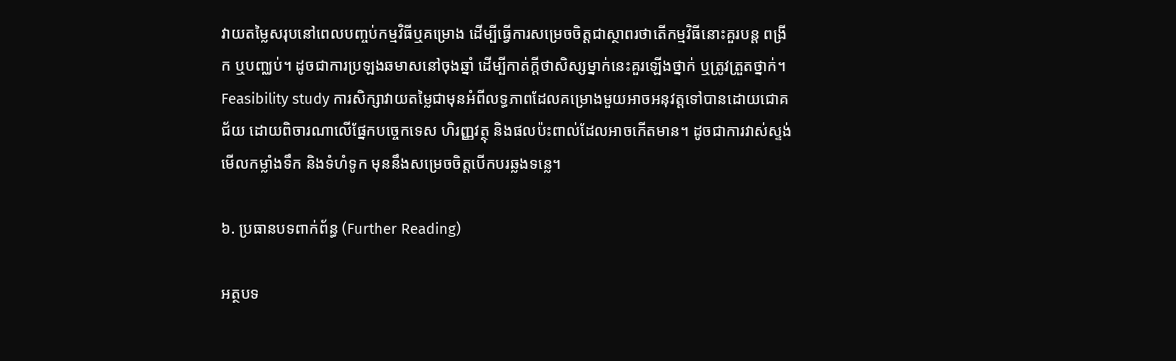វាយតម្លៃសរុបនៅពេលបញ្ចប់កម្មវិធីឬគម្រោង ដើម្បីធ្វើការសម្រេចចិត្តជាស្ថាពរថាតើកម្មវិធីនោះគួរបន្ត ពង្រីក ឬបញ្ឈប់។ ដូចជាការប្រឡងឆមាសនៅចុងឆ្នាំ ដើម្បីកាត់ក្តីថាសិស្សម្នាក់នេះគួរឡើងថ្នាក់ ឬត្រូវត្រួតថ្នាក់។
Feasibility study ការសិក្សាវាយតម្លៃជាមុនអំពីលទ្ធភាពដែលគម្រោងមួយអាចអនុវត្តទៅបានដោយជោគជ័យ ដោយពិចារណាលើផ្នែកបច្ចេកទេស ហិរញ្ញវត្ថុ និងផលប៉ះពាល់ដែលអាចកើតមាន។ ដូចជាការវាស់ស្ទង់មើលកម្លាំងទឹក និងទំហំទូក មុននឹងសម្រេចចិត្តបើកបរឆ្លងទន្លេ។

៦. ប្រធានបទពាក់ព័ន្ធ (Further Reading)

អត្ថបទ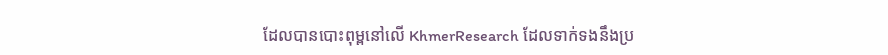ដែលបានបោះពុម្ពនៅលើ KhmerResearch ដែលទាក់ទងនឹងប្រ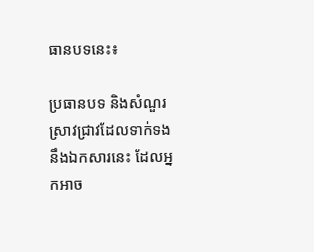ធានបទនេះ៖

ប្រធានបទ និងសំណួរស្រាវជ្រាវដែលទាក់ទងនឹងឯកសារនេះ ដែលអ្នកអាច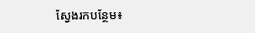ស្វែងរកបន្ថែម៖